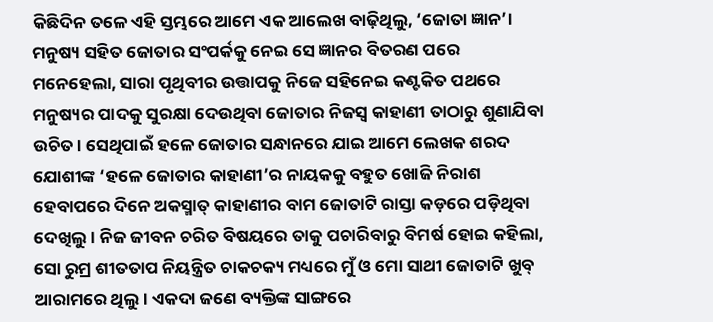କିଛିଦିନ ତଳେ ଏହି ସ୍ତମ୍ଭରେ ଆମେ ଏକ ଆଲେଖ ବାଢ଼ିଥିଲୁ, ‘ଜୋତା ଜ୍ଞାନ’। ମନୁଷ୍ୟ ସହିତ ଜୋତାର ସଂପର୍କକୁ ନେଇ ସେ ଜ୍ଞାନର ବିତରଣ ପରେ ମନେହେଲା, ସାରା ପୃଥିବୀର ଉତ୍ତାପକୁ ନିଜେ ସହିନେଇ କଣ୍ଟକିତ ପଥରେ ମନୁଷ୍ୟର ପାଦକୁ ସୁରକ୍ଷା ଦେଉଥିବା ଜୋତାର ନିଜସ୍ବ କାହାଣୀ ତାଠାରୁ ଶୁଣାଯିବା ଉଚିତ। ସେଥିପାଇଁ ହଳେ ଜୋତାର ସନ୍ଧାନରେ ଯାଇ ଆମେ ଲେଖକ ଶରଦ ଯୋଶୀଙ୍କ ‘ହଳେ ଜୋତାର କାହାଣୀ’ର ନାୟକକୁ ବହୁତ ଖୋଜି ନିରାଶ ହେବାପରେ ଦିନେ ଅକସ୍ମାତ୍ କାହାଣୀର ବାମ ଜୋତାଟି ରାସ୍ତା କଡ଼ରେ ପଡ଼ିଥିବା ଦେଖିଲୁ। ନିଜ ଜୀବନ ଚରିତ ବିଷୟରେ ତାକୁ ପଚାରିବାରୁ ବିମର୍ଷ ହୋଇ କହିଲା, ସୋ ରୁମ୍ର ଶୀତତାପ ନିୟନ୍ତ୍ରିତ ଚାକଚକ୍ୟ ମଧ୍ୟରେ ମୁଁ ଓ ମୋ ସାଥୀ ଜୋତାଟି ଖୁବ୍ ଆରାମରେ ଥିଲୁ। ଏକଦା ଜଣେ ବ୍ୟକ୍ତିଙ୍କ ସାଙ୍ଗରେ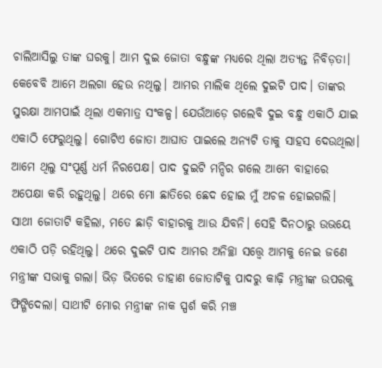ଚାଲିଆସିଲୁ ତାଙ୍କ ଘରକୁ। ଆମ ଦୁଇ ଜୋତା ବନ୍ଧୁଙ୍କ ମଧ୍ୟରେ ଥିଲା ଅତ୍ୟନ୍ତ ନିବିଡ଼ତା। କେବେବି ଆମେ ଅଲଗା ହେଉ ନଥିଲୁ। ଆମର ମାଲିକ ଥିଲେ ଦୁଇଟି ପାଦ। ତାଙ୍କର ସୁରକ୍ଷା ଆମପାଇଁ ଥିଲା ଏକମାତ୍ର ସଂକଳ୍ପ। ଯେଉଁଆଡ଼େ ଗଲେବି ଦୁଇ ବନ୍ଧୁ ଏକାଠି ଯାଇ ଏକାଠି ଫେରୁଥିଲୁ। ଗୋଟିଏ ଜୋତା ଆଘାତ ପାଇଲେ ଅନ୍ୟଟି ତାକୁ ସାହସ ଦେଉଥିଲା। ଆମେ ଥିଲୁ ସଂପୂର୍ଣ୍ଣ ଧର୍ମ ନିରପେକ୍ଷ। ପାଦ ଦୁଇଟି ମନ୍ଦିର ଗଲେ ଆମେ ବାହାରେ ଅପେକ୍ଷା କରି ରହୁଥିଲୁ। ଥରେ ମୋ ଛାତିରେ ଛେଦ ହୋଇ ମୁଁ ଅଚଳ ହୋଇଗଲି। ସାଥୀ ଜୋତାଟି କହିଲା, ମତେ ଛାଡ଼ି ବାହାରକୁ ଆଉ ଯିବନି। ସେହି ଦିନଠାରୁ ଉଭୟେ ଏକାଠି ପଡ଼ି ରହିଥିଲୁ। ଥରେ ଦୁଇଟି ପାଦ ଆମର ଅନିଚ୍ଛା ସତ୍ତ୍ବେ ଆମକୁ ନେଇ ଜଣେ ମନ୍ତ୍ରୀଙ୍କ ସଭାକୁ ଗଲା। ଭିଡ଼ ଭିତରେ ଡାହାଣ ଜୋତାଟିକୁ ପାଦରୁ କାଢ଼ି ମନ୍ତ୍ରୀଙ୍କ ଉପରକୁ ଫିଙ୍ଗିଦେଲା। ସାଥୀଟି ମୋର ମନ୍ତ୍ରୀଙ୍କ ନାକ ସ୍ପର୍ଶ କରି ମଞ୍ଚ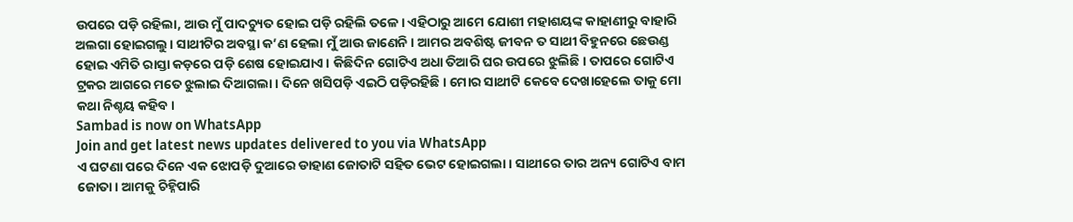ଉପରେ ପଡ଼ି ରହିଲା, ଆଉ ମୁଁ ପାଦଚ୍ୟୁତ ହୋଇ ପଡ଼ି ରହିଲି ତଳେ। ଏହିଠାରୁ ଆମେ ଯୋଶୀ ମହାଶୟଙ୍କ କାହାଣୀରୁ ବାହାରି ଅଲଗା ହୋଇଗଲୁ। ସାଥୀଟିର ଅବସ୍ଥା କ’ଣ ହେଲା ମୁଁ ଆଉ ଜାଣେନି। ଆମର ଅବଶିଷ୍ଟ ଜୀବନ ତ ସାଥୀ ବିହୁନରେ ଛେଉଣ୍ଡ ହୋଇ ଏମିତି ରାସ୍ତା କଡ଼ରେ ପଡ଼ି ଶେଷ ହୋଇଯାଏ। କିଛିଦିନ ଗୋଟିଏ ଅଧା ତିଆରି ଘର ଉପରେ ଝୁଲିଛି। ତାପରେ ଗୋଟିଏ ଟ୍ରକର ଆଗରେ ମତେ ଝୁଲାଇ ଦିଆଗଲା। ଦିନେ ଖସିପଡ଼ି ଏଇଠି ପଡ଼ିରହିଛି। ମୋର ସାଥୀଟି କେବେ ଦେଖାହେଲେ ତାକୁ ମୋ କଥା ନିଶ୍ଚୟ କହିବ।
Sambad is now on WhatsApp
Join and get latest news updates delivered to you via WhatsApp
ଏ ଘଟଣା ପରେ ଦିନେ ଏକ ଝୋପଡ଼ି ଦୁଆରେ ଡାହାଣ ଜୋତାଟି ସହିତ ଭେଟ ହୋଇଗଲା। ସାଥୀରେ ତାର ଅନ୍ୟ ଗୋଟିଏ ବାମ ଜୋତା। ଆମକୁ ଚିହ୍ନିପାରି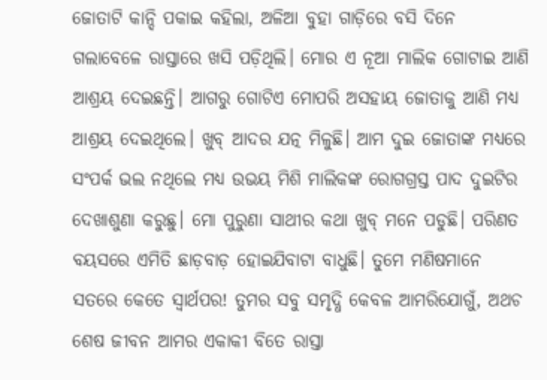ଜୋତାଟି କାନ୍ଦି ପକାଇ କହିଲା, ଅଳିଆ ବୁହା ଗାଡ଼ିରେ ବସି ଦିନେ ଗଲାବେଳେ ରାସ୍ତାରେ ଖସି ପଡ଼ିଥିଲି। ମୋର ଏ ନୂଆ ମାଲିକ ଗୋଟାଇ ଆଣି ଆଶ୍ରୟ ଦେଇଛନ୍ତି। ଆଗରୁ ଗୋଟିଏ ମୋପରି ଅସହାୟ ଜୋତାକୁ ଆଣି ମଧ୍ୟ ଆଶ୍ରୟ ଦେଇଥିଲେ। ଖୁବ୍ ଆଦର ଯତ୍ନ ମିଳୁଛି। ଆମ ଦୁଇ ଜୋତାଙ୍କ ମଧ୍ୟରେ ସଂପର୍କ ଭଲ ନଥିଲେ ମଧ୍ୟ ଉଭୟ ମିଶି ମାଲିକଙ୍କ ରୋଗଗ୍ରସ୍ତ ପାଦ ଦୁଇଟିର ଦେଖାଶୁଣା କରୁଛୁ। ମୋ ପୁରୁଣା ସାଥୀର କଥା ଖୁବ୍ ମନେ ପଡୁଛି। ପରିଣତ ବୟସରେ ଏମିତି ଛାଡ଼ବାଡ଼ ହୋଇଯିବାଟା ବାଧୁଛି। ତୁମେ ମଣିଷମାନେ ସତରେ କେତେ ସ୍ବାର୍ଥପର! ତୁମର ସବୁ ସମୃଦ୍ଧି କେବଳ ଆମରିଯୋଗୁଁ, ଅଥଚ ଶେଷ ଜୀବନ ଆମର ଏକାକୀ ବିତେ ରାସ୍ତା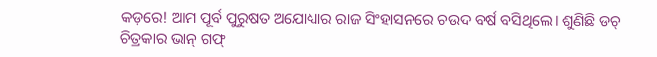କଡ଼ରେ! ଆମ ପୂର୍ବ ପୁରୁଷତ ଅଯୋଧ୍ୟାର ରାଜ ସିଂହାସନରେ ଚଉଦ ବର୍ଷ ବସିଥିଲେ। ଶୁଣିଛି ଡଚ୍ ଚିତ୍ରକାର ଭାନ୍ ଗଫ୍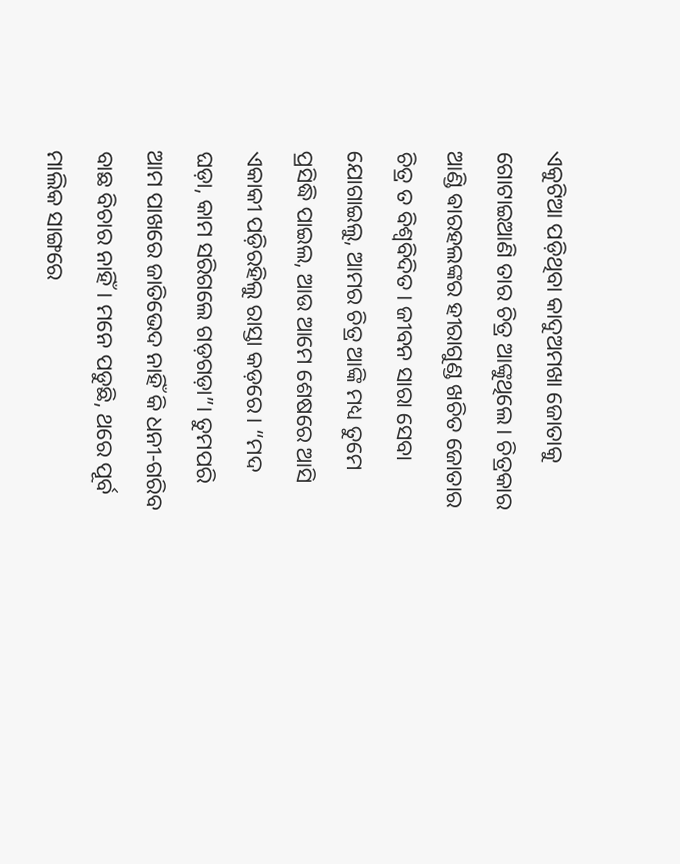ଏକୁଟିଆ ପଡ଼ିଥିବା କାଦୁଅମଖା ଜୋତାକୁ ଗୋଟାଇଆଣି ତାର ଚିତ୍ର ଆଙ୍କୁଥିଲେ। ଚିତ୍ରକାର ଆଣ୍ଡି ଵାରହଲଙ୍କର ହୀରାଗୁଣ୍ଡ ଖଚିତ ଜୋତାର ଚିତ୍ର ତ ବିଶ୍ବବିଦିତ। ଜୀବନ ସାରା ସେବା ଯୋଗାଇଲୁ, ଆମର ଚିତ୍ର ଆଙ୍କି ମଧ୍ୟ ତୁମେ ପ୍ରସିଦ୍ଧି ପାଇଲ, ଆଉ ଆମେ ଶେଷରେ ଆସି ଏକାକୀ ପଡ଼ିରହିଲୁ ରାସ୍ତା କଡ଼ରେ। “ମଦ ଘଡ଼ା, କାମ ସରିଗଲେ ଗଡ଼ଗଡ଼ା”। ତୁମପରି ଆମ ପାଖରେ ଜାତିଭେଦ ନାହିଁ କି ଧନୀ-ଗରିବ ବାଛ ବିଚାର ନାହିଁ। ମନେ ପଡୁଛି, ଥରେ ପୂର୍ବ ମାଲିକ ସାଙ୍ଗରେ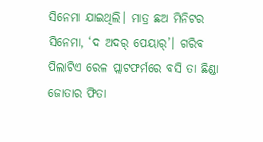ସିନେମା ଯାଇଥିଲି। ମାତ୍ର ଛଅ ମିନିଟର ସିନେମା, ‘ଦ ଅଦର୍ ପେୟାର୍’। ଗରିବ ପିଲାଟିଏ ରେଳ ପ୍ଲାଟଫର୍ମରେ ବସି ତା ଛିଣ୍ଡା ଜୋତାର ଫିତା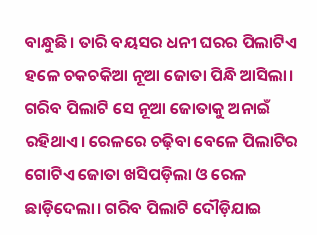ବାନ୍ଧୁଛି। ତାରି ବୟସର ଧନୀ ଘରର ପିଲାଟିଏ ହଳେ ଚକଚକିଆ ନୂଆ ଜୋତା ପିନ୍ଧି ଆସିଲା। ଗରିବ ପିଲାଟି ସେ ନୂଆ ଜୋତାକୁ ଅନାଇଁ ରହିଥାଏ। ରେଳରେ ଚଢ଼ିବା ବେଳେ ପିଲାଟିର ଗୋଟିଏ ଜୋତା ଖସିପଡ଼ିଲା ଓ ରେଳ ଛାଡ଼ିଦେଲା। ଗରିବ ପିଲାଟି ଦୌଡ଼ିଯାଇ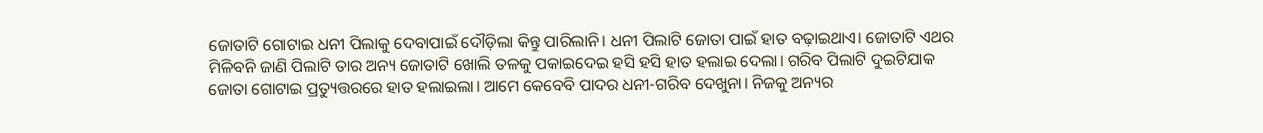ଜୋତାଟି ଗୋଟାଇ ଧନୀ ପିଲାକୁ ଦେବାପାଇଁ ଦୌଡ଼ିଲା କିନ୍ତୁ ପାରିଲାନି। ଧନୀ ପିଲାଟି ଜୋତା ପାଇଁ ହାତ ବଢ଼ାଇଥାଏ। ଜୋତାଟି ଏଥର ମିଳିବନି ଜାଣି ପିଲାଟି ତାର ଅନ୍ୟ ଜୋତାଟି ଖୋଲି ତଳକୁ ପକାଇଦେଇ ହସି ହସି ହାତ ହଲାଇ ଦେଲା। ଗରିବ ପିଲାଟି ଦୁଇଟିଯାକ ଜୋତା ଗୋଟାଇ ପ୍ରତ୍ୟୁତ୍ତରରେ ହାତ ହଲାଇଲା। ଆମେ କେବେବି ପାଦର ଧନୀ-ଗରିବ ଦେଖୁନା। ନିଜକୁ ଅନ୍ୟର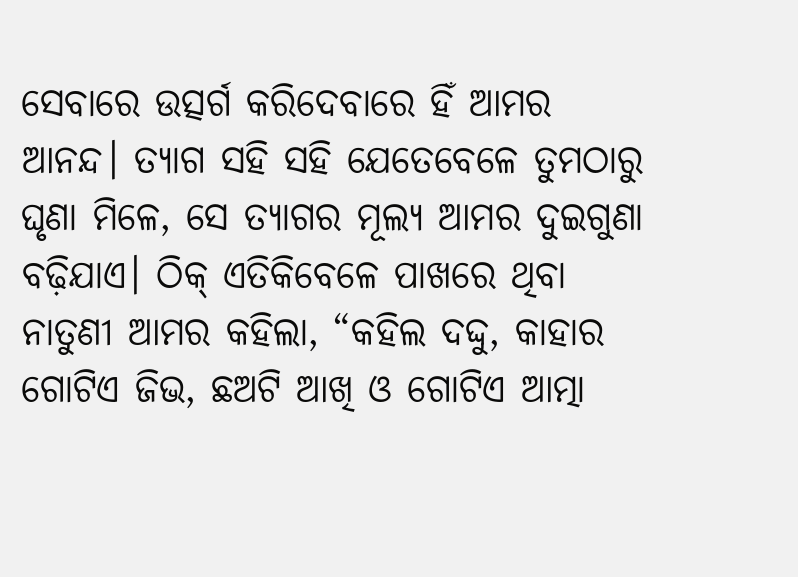ସେବାରେ ଉତ୍ସର୍ଗ କରିଦେବାରେ ହିଁ ଆମର ଆନନ୍ଦ। ତ୍ୟାଗ ସହି ସହି ଯେତେବେଳେ ତୁମଠାରୁ ଘୃଣା ମିଳେ, ସେ ତ୍ୟାଗର ମୂଲ୍ୟ ଆମର ଦୁଇଗୁଣା ବଢ଼ିଯାଏ। ଠିକ୍ ଏତିକିବେଳେ ପାଖରେ ଥିବା ନାତୁଣୀ ଆମର କହିଲା, “କହିଲ ଦଦ୍ଦୁ, କାହାର ଗୋଟିଏ ଜିଭ, ଛଅଟି ଆଖି ଓ ଗୋଟିଏ ଆତ୍ମା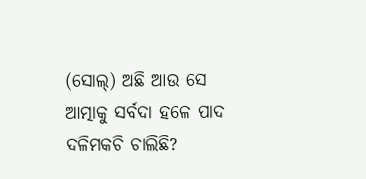(ସୋଲ୍) ଅଛି ଆଉ ସେ ଆତ୍ମାକୁ ସର୍ବଦା ହଳେ ପାଦ ଦଳିମକଚି ଚାଲିଛି?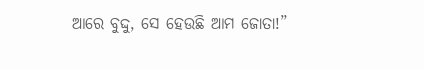ଆରେ ବୁଦ୍ଦୁ, ସେ ହେଉଛି ଆମ ଜୋତା!”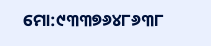ମୋ:୯୩୩୭୬୪୮୬୩୮